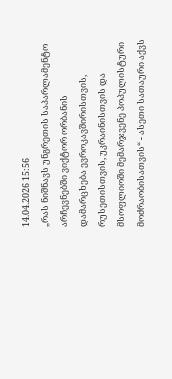14.04.2026 15:56
„რას ნიშნავს უნგრეთის საპარლამენტო არჩევნებში ვიქტორ ორბანის დამარცხება ევროკავშირისთვის, რუსეთისთვის, უკრაინისთვის და მსოფლიოში მემარჯვენე პოპულისტური მოძრაობისათვის“ - ასეთი სათაური აქვს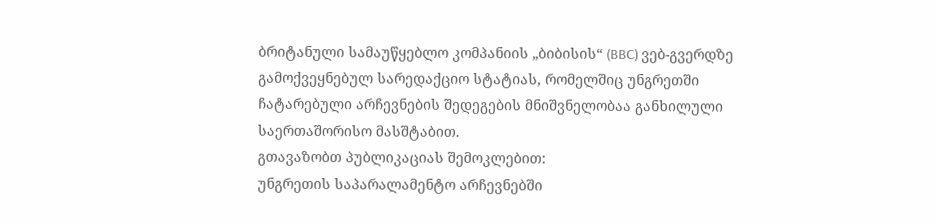ბრიტანული სამაუწყებლო კომპანიის „ბიბისის“ (BBC) ვებ-გვერდზე გამოქვეყნებულ სარედაქციო სტატიას, რომელშიც უნგრეთში ჩატარებული არჩევნების შედეგების მნიშვნელობაა განხილული საერთაშორისო მასშტაბით.
გთავაზობთ პუბლიკაციას შემოკლებით:
უნგრეთის საპარალამენტო არჩევნებში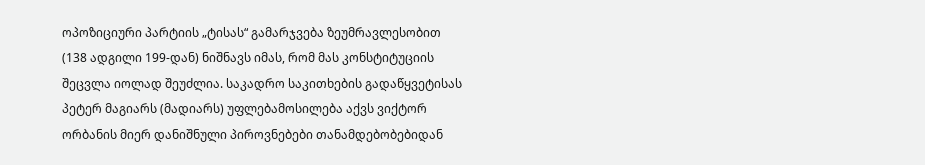ოპოზიციური პარტიის „ტისას“ გამარჯვება ზეუმრავლესობით (138 ადგილი 199-დან) ნიშნავს იმას, რომ მას კონსტიტუციის შეცვლა იოლად შეუძლია. საკადრო საკითხების გადაწყვეტისას პეტერ მაგიარს (მადიარს) უფლებამოსილება აქვს ვიქტორ ორბანის მიერ დანიშნული პიროვნებები თანამდებობებიდან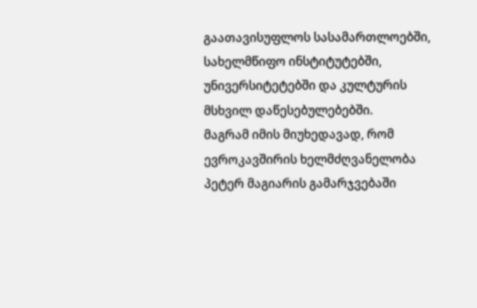გაათავისუფლოს სასამართლოებში, სახელმწიფო ინსტიტუტებში, უნივერსიტეტებში და კულტურის მსხვილ დაწესებულებებში.
მაგრამ იმის მიუხედავად, რომ ევროკავშირის ხელმძღვანელობა პეტერ მაგიარის გამარჯვებაში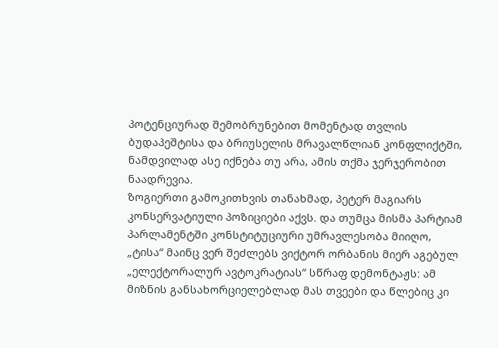პოტენციურად შემობრუნებით მომენტად თვლის ბუდაპეშტისა და ბრიუსელის მრავალწლიან კონფლიქტში, ნამდვილად ასე იქნება თუ არა, ამის თქმა ჯერჯერობით ნაადრევია.
ზოგიერთი გამოკითხვის თანახმად, პეტერ მაგიარს კონსერვატიული პოზიციები აქვს. და თუმცა მისმა პარტიამ პარლამენტში კონსტიტუციური უმრავლესობა მიიღო, „ტისა“ მაინც ვერ შეძლებს ვიქტორ ორბანის მიერ აგებულ „ელექტორალურ ავტოკრატიას“ სწრაფ დემონტაჟს: ამ მიზნის განსახორციელებლად მას თვეები და წლებიც კი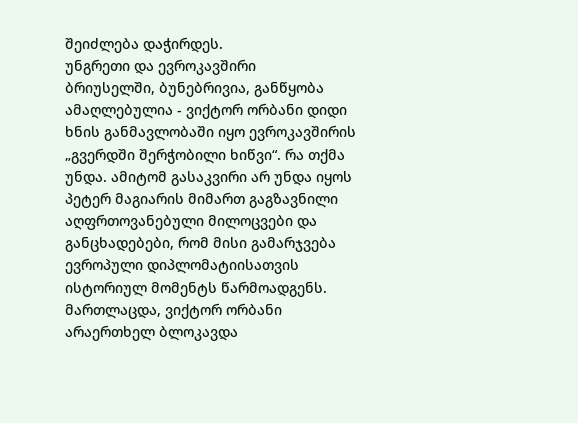შეიძლება დაჭირდეს.
უნგრეთი და ევროკავშირი
ბრიუსელში, ბუნებრივია, განწყობა ამაღლებულია - ვიქტორ ორბანი დიდი ხნის განმავლობაში იყო ევროკავშირის „გვერდში შერჭობილი ხიწვი“. რა თქმა უნდა. ამიტომ გასაკვირი არ უნდა იყოს პეტერ მაგიარის მიმართ გაგზავნილი აღფრთოვანებული მილოცვები და განცხადებები, რომ მისი გამარჯვება ევროპული დიპლომატიისათვის ისტორიულ მომენტს წარმოადგენს.
მართლაცდა, ვიქტორ ორბანი არაერთხელ ბლოკავდა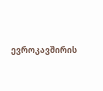ევროკავშირის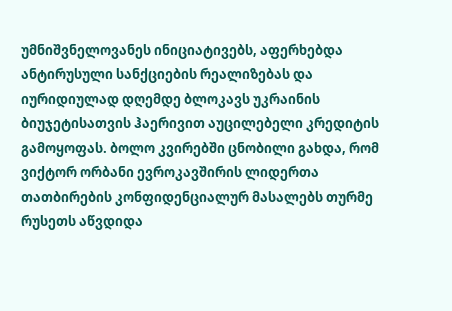უმნიშვნელოვანეს ინიციატივებს, აფერხებდა ანტირუსული სანქციების რეალიზებას და იურიდიულად დღემდე ბლოკავს უკრაინის ბიუჯეტისათვის ჰაერივით აუცილებელი კრედიტის გამოყოფას. ბოლო კვირებში ცნობილი გახდა, რომ ვიქტორ ორბანი ევროკავშირის ლიდერთა თათბირების კონფიდენციალურ მასალებს თურმე რუსეთს აწვდიდა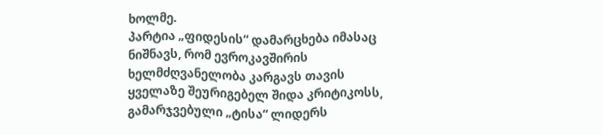ხოლმე.
პარტია „ფიდესის“ დამარცხება იმასაც ნიშნავს, რომ ევროკავშირის ხელმძღვანელობა კარგავს თავის ყველაზე შეურიგებელ შიდა კრიტიკოსს, გამარჯვებული „ტისა“ ლიდერს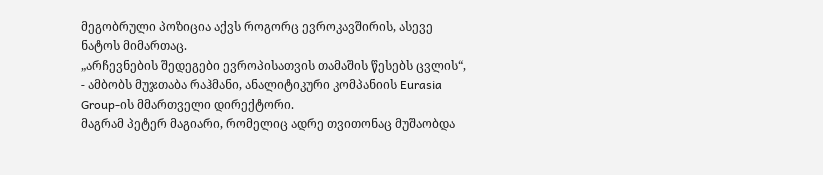მეგობრული პოზიცია აქვს როგორც ევროკავშირის, ასევე ნატოს მიმართაც.
„არჩევნების შედეგები ევროპისათვის თამაშის წესებს ცვლის“, - ამბობს მუჯთაბა რაჰმანი, ანალიტიკური კომპანიის Eurasia Group-ის მმართველი დირექტორი.
მაგრამ პეტერ მაგიარი, რომელიც ადრე თვითონაც მუშაობდა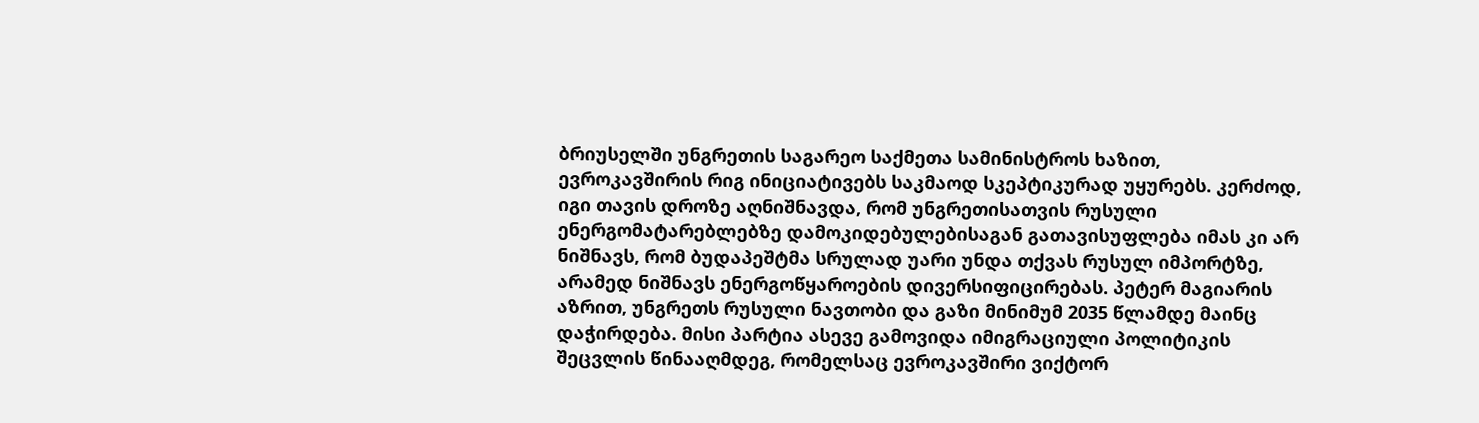ბრიუსელში უნგრეთის საგარეო საქმეთა სამინისტროს ხაზით, ევროკავშირის რიგ ინიციატივებს საკმაოდ სკეპტიკურად უყურებს. კერძოდ, იგი თავის დროზე აღნიშნავდა, რომ უნგრეთისათვის რუსული ენერგომატარებლებზე დამოკიდებულებისაგან გათავისუფლება იმას კი არ ნიშნავს, რომ ბუდაპეშტმა სრულად უარი უნდა თქვას რუსულ იმპორტზე, არამედ ნიშნავს ენერგოწყაროების დივერსიფიცირებას. პეტერ მაგიარის აზრით, უნგრეთს რუსული ნავთობი და გაზი მინიმუმ 2035 წლამდე მაინც დაჭირდება. მისი პარტია ასევე გამოვიდა იმიგრაციული პოლიტიკის შეცვლის წინააღმდეგ, რომელსაც ევროკავშირი ვიქტორ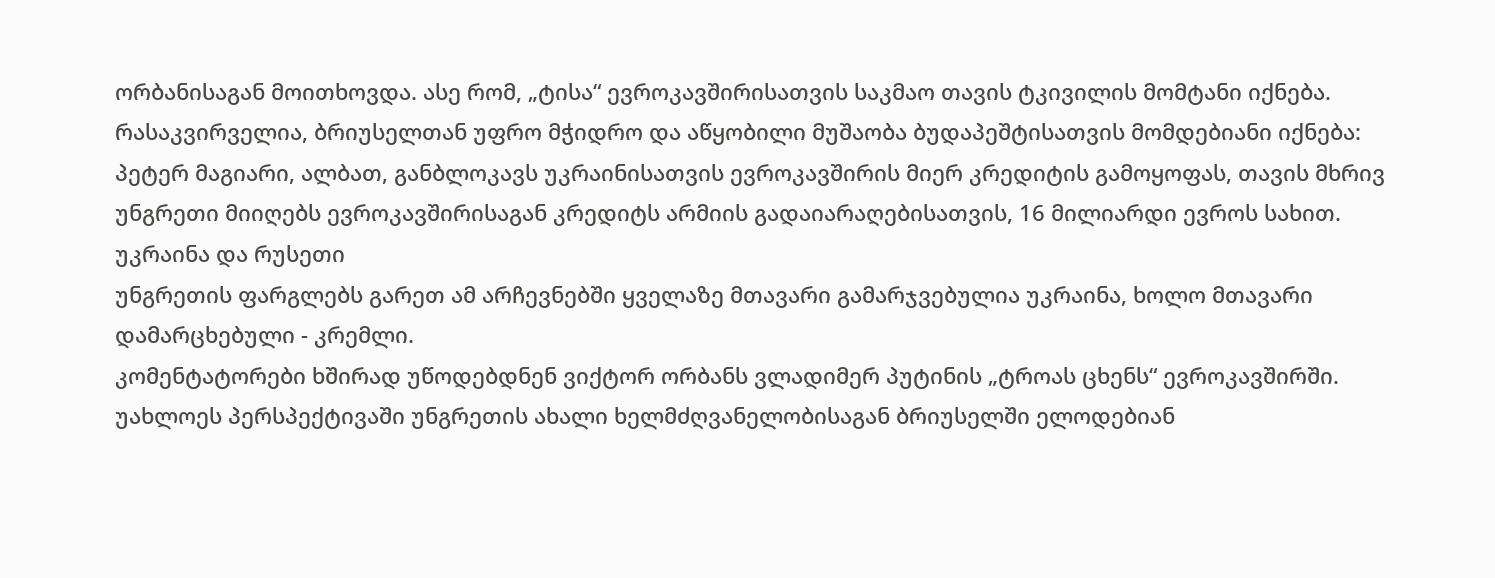ორბანისაგან მოითხოვდა. ასე რომ, „ტისა“ ევროკავშირისათვის საკმაო თავის ტკივილის მომტანი იქნება.
რასაკვირველია, ბრიუსელთან უფრო მჭიდრო და აწყობილი მუშაობა ბუდაპეშტისათვის მომდებიანი იქნება: პეტერ მაგიარი, ალბათ, განბლოკავს უკრაინისათვის ევროკავშირის მიერ კრედიტის გამოყოფას, თავის მხრივ უნგრეთი მიიღებს ევროკავშირისაგან კრედიტს არმიის გადაიარაღებისათვის, 16 მილიარდი ევროს სახით.
უკრაინა და რუსეთი
უნგრეთის ფარგლებს გარეთ ამ არჩევნებში ყველაზე მთავარი გამარჯვებულია უკრაინა, ხოლო მთავარი დამარცხებული - კრემლი.
კომენტატორები ხშირად უწოდებდნენ ვიქტორ ორბანს ვლადიმერ პუტინის „ტროას ცხენს“ ევროკავშირში.
უახლოეს პერსპექტივაში უნგრეთის ახალი ხელმძღვანელობისაგან ბრიუსელში ელოდებიან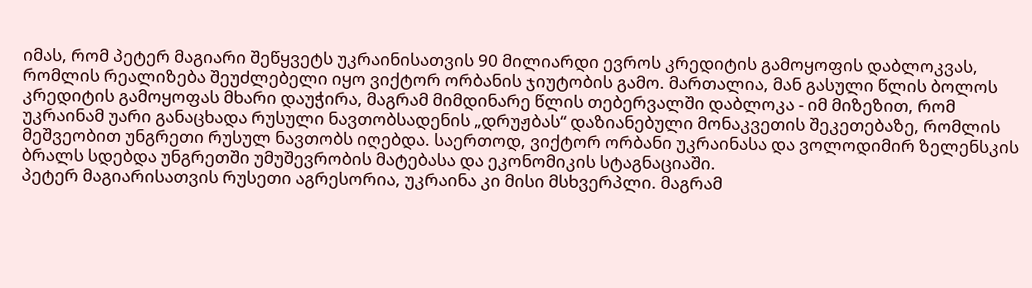იმას, რომ პეტერ მაგიარი შეწყვეტს უკრაინისათვის 90 მილიარდი ევროს კრედიტის გამოყოფის დაბლოკვას, რომლის რეალიზება შეუძლებელი იყო ვიქტორ ორბანის ჯიუტობის გამო. მართალია, მან გასული წლის ბოლოს კრედიტის გამოყოფას მხარი დაუჭირა, მაგრამ მიმდინარე წლის თებერვალში დაბლოკა - იმ მიზეზით, რომ უკრაინამ უარი განაცხადა რუსული ნავთობსადენის „დრუჟბას“ დაზიანებული მონაკვეთის შეკეთებაზე, რომლის მეშვეობით უნგრეთი რუსულ ნავთობს იღებდა. საერთოდ, ვიქტორ ორბანი უკრაინასა და ვოლოდიმირ ზელენსკის ბრალს სდებდა უნგრეთში უმუშევრობის მატებასა და ეკონომიკის სტაგნაციაში.
პეტერ მაგიარისათვის რუსეთი აგრესორია, უკრაინა კი მისი მსხვერპლი. მაგრამ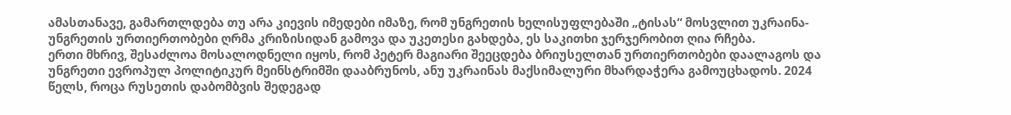ამასთანავე, გამართლდება თუ არა კიევის იმედები იმაზე, რომ უნგრეთის ხელისუფლებაში „ტისას“ მოსვლით უკრაინა-უნგრეთის ურთიერთობები ღრმა კრიზისიდან გამოვა და უკეთესი გახდება, ეს საკითხი ჯერჯერობით ღია რჩება.
ერთი მხრივ, შესაძლოა მოსალოდნელი იყოს, რომ პეტერ მაგიარი შეეცდება ბრიუსელთან ურთიერთობები დაალაგოს და უნგრეთი ევროპულ პოლიტიკურ მეინსტრიმში დააბრუნოს, ანუ უკრაინას მაქსიმალური მხარდაჭერა გამოუცხადოს. 2024 წელს, როცა რუსეთის დაბომბვის შედეგად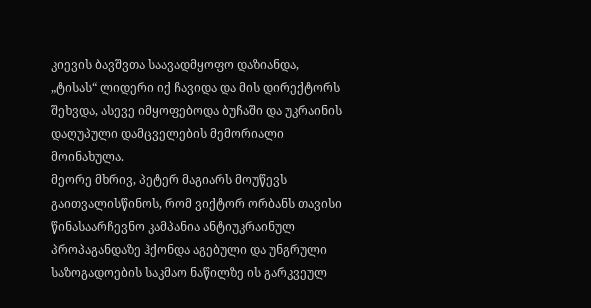კიევის ბავშვთა საავადმყოფო დაზიანდა, „ტისას“ ლიდერი იქ ჩავიდა და მის დირექტორს შეხვდა, ასევე იმყოფებოდა ბუჩაში და უკრაინის დაღუპული დამცველების მემორიალი მოინახულა.
მეორე მხრივ, პეტერ მაგიარს მოუწევს გაითვალისწინოს, რომ ვიქტორ ორბანს თავისი წინასაარჩევნო კამპანია ანტიუკრაინულ პროპაგანდაზე ჰქონდა აგებული და უნგრული საზოგადოების საკმაო ნაწილზე ის გარკვეულ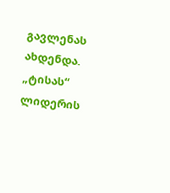გავლენას ახდენდა.
„ტისას“ ლიდერის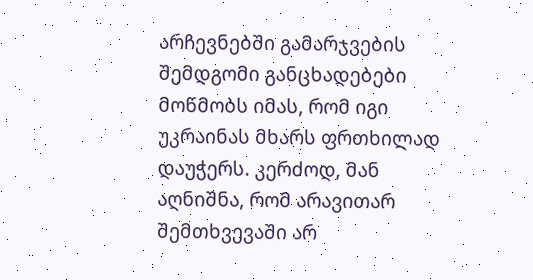არჩევნებში გამარჯვების შემდგომი განცხადებები მოწმობს იმას, რომ იგი უკრაინას მხარს ფრთხილად დაუჭერს. კერძოდ, მან აღნიშნა, რომ არავითარ შემთხვევაში არ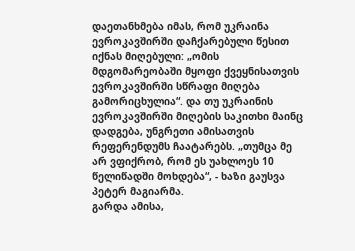დაეთანხმება იმას, რომ უკრაინა ევროკავშირში დაჩქარებული წესით იქნას მიღებული: „ომის მდგომარეობაში მყოფი ქვეყნისათვის ევროკავშირში სწრაფი მიღება გამორიცხულია“. და თუ უკრაინის ევროკავშირში მიღების საკითხი მაინც დადგება, უნგრეთი ამისათვის რეფერენდუმს ჩაატარებს. „თუმცა მე არ ვფიქრობ, რომ ეს უახლოეს 10 წელიწადში მოხდება“, - ხაზი გაუსვა პეტერ მაგიარმა.
გარდა ამისა,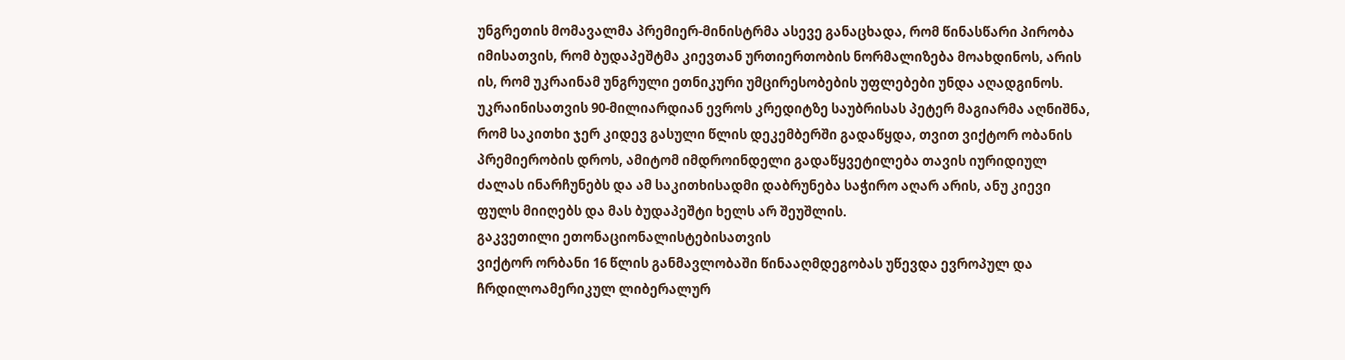უნგრეთის მომავალმა პრემიერ-მინისტრმა ასევე განაცხადა, რომ წინასწარი პირობა იმისათვის, რომ ბუდაპეშტმა კიევთან ურთიერთობის ნორმალიზება მოახდინოს, არის ის, რომ უკრაინამ უნგრული ეთნიკური უმცირესობების უფლებები უნდა აღადგინოს.
უკრაინისათვის 90-მილიარდიან ევროს კრედიტზე საუბრისას პეტერ მაგიარმა აღნიშნა, რომ საკითხი ჯერ კიდევ გასული წლის დეკემბერში გადაწყდა, თვით ვიქტორ ობანის პრემიერობის დროს, ამიტომ იმდროინდელი გადაწყვეტილება თავის იურიდიულ ძალას ინარჩუნებს და ამ საკითხისადმი დაბრუნება საჭირო აღარ არის, ანუ კიევი ფულს მიიღებს და მას ბუდაპეშტი ხელს არ შეუშლის.
გაკვეთილი ეთონაციონალისტებისათვის
ვიქტორ ორბანი 16 წლის განმავლობაში წინააღმდეგობას უწევდა ევროპულ და ჩრდილოამერიკულ ლიბერალურ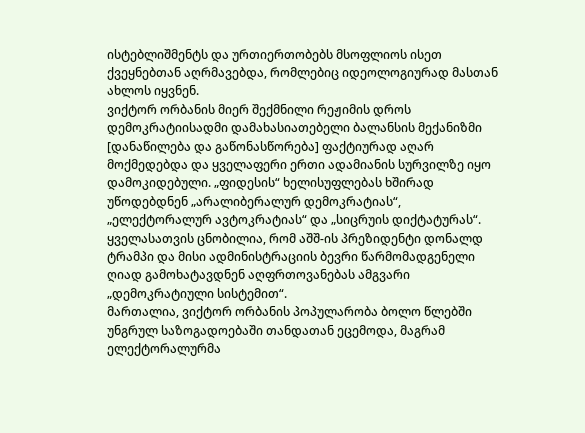ისტებლიშმენტს და ურთიერთობებს მსოფლიოს ისეთ ქვეყნებთან აღრმავებდა, რომლებიც იდეოლოგიურად მასთან ახლოს იყვნენ.
ვიქტორ ორბანის მიერ შექმნილი რეჟიმის დროს დემოკრატიისადმი დამახასიათებელი ბალანსის მექანიზმი [დანაწილება და გაწონასწორება] ფაქტიურად აღარ მოქმედებდა და ყველაფერი ერთი ადამიანის სურვილზე იყო დამოკიდებული. „ფიდესის“ ხელისუფლებას ხშირად უწოდებდნენ „არალიბერალურ დემოკრატიას“, „ელექტორალურ ავტოკრატიას“ და „სიცრუის დიქტატურას“.
ყველასათვის ცნობილია, რომ აშშ-ის პრეზიდენტი დონალდ ტრამპი და მისი ადმინისტრაციის ბევრი წარმომადგენელი ღიად გამოხატავდნენ აღფრთოვანებას ამგვარი „დემოკრატიული სისტემით“.
მართალია, ვიქტორ ორბანის პოპულარობა ბოლო წლებში უნგრულ საზოგადოებაში თანდათან ეცემოდა, მაგრამ ელექტორალურმა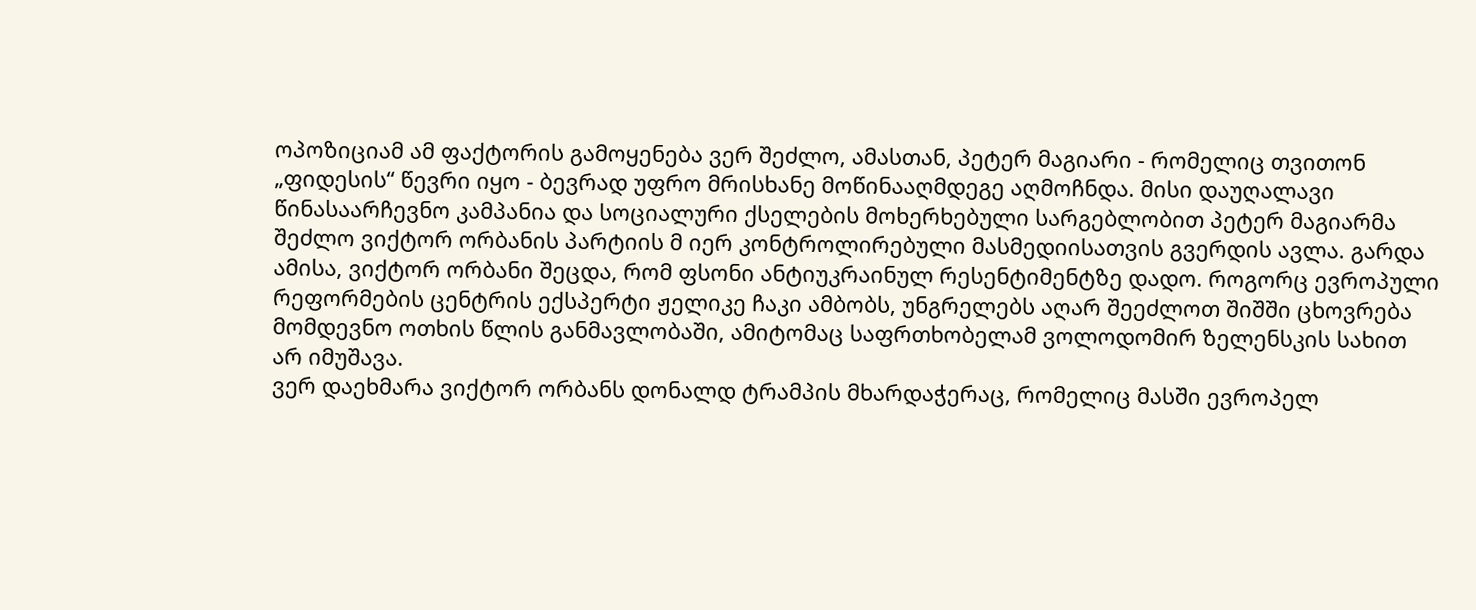ოპოზიციამ ამ ფაქტორის გამოყენება ვერ შეძლო, ამასთან, პეტერ მაგიარი - რომელიც თვითონ „ფიდესის“ წევრი იყო - ბევრად უფრო მრისხანე მოწინააღმდეგე აღმოჩნდა. მისი დაუღალავი წინასაარჩევნო კამპანია და სოციალური ქსელების მოხერხებული სარგებლობით პეტერ მაგიარმა შეძლო ვიქტორ ორბანის პარტიის მ იერ კონტროლირებული მასმედიისათვის გვერდის ავლა. გარდა ამისა, ვიქტორ ორბანი შეცდა, რომ ფსონი ანტიუკრაინულ რესენტიმენტზე დადო. როგორც ევროპული რეფორმების ცენტრის ექსპერტი ჟელიკე ჩაკი ამბობს, უნგრელებს აღარ შეეძლოთ შიშში ცხოვრება მომდევნო ოთხის წლის განმავლობაში, ამიტომაც საფრთხობელამ ვოლოდომირ ზელენსკის სახით არ იმუშავა.
ვერ დაეხმარა ვიქტორ ორბანს დონალდ ტრამპის მხარდაჭერაც, რომელიც მასში ევროპელ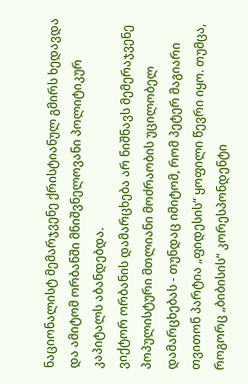ნაციონალისტ მემარჯვენე ქრისტიანულ გმირს ხედავდა და ამიტომ ორბანში მნიშვნელოვანი პოლიტიკურ კაპიტალს აბანდებდა.
ვიქტორ ორბანის დამარცხება არ ნიშნავს მემერაჯვენე პოპულისტური მთლიანი მოძრაობის უცილობელ დამარცხებას - თუნდაც იმიტომ, რომ პეტერ მაგიარი თვითონ პარტია „ფიდესის“ ყოფილი წევრი იყო. თუმცა, როგორც „ბიბისის“ კორესპონდენტი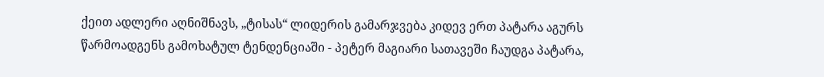ქეით ადლერი აღნიშნავს, „ტისას“ ლიდერის გამარჯვება კიდევ ერთ პატარა აგურს წარმოადგენს გამოხატულ ტენდენციაში - პეტერ მაგიარი სათავეში ჩაუდგა პატარა,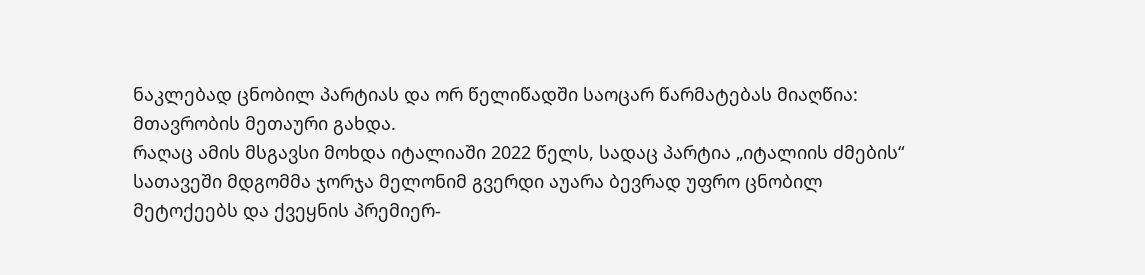ნაკლებად ცნობილ პარტიას და ორ წელიწადში საოცარ წარმატებას მიაღწია: მთავრობის მეთაური გახდა.
რაღაც ამის მსგავსი მოხდა იტალიაში 2022 წელს, სადაც პარტია „იტალიის ძმების“ სათავეში მდგომმა ჯორჯა მელონიმ გვერდი აუარა ბევრად უფრო ცნობილ მეტოქეებს და ქვეყნის პრემიერ-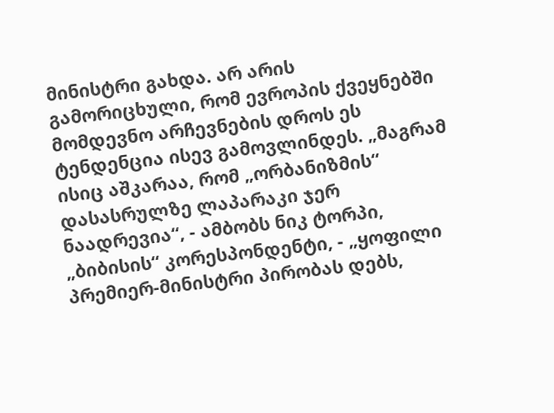მინისტრი გახდა. არ არის გამორიცხული, რომ ევროპის ქვეყნებში მომდევნო არჩევნების დროს ეს ტენდენცია ისევ გამოვლინდეს. „მაგრამ ისიც აშკარაა, რომ „ორბანიზმის“ დასასრულზე ლაპარაკი ჯერ ნაადრევია“, - ამბობს ნიკ ტორპი, „ბიბისის“ კორესპონდენტი, - „ყოფილი პრემიერ-მინისტრი პირობას დებს,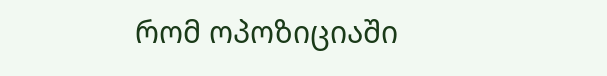რომ ოპოზიციაში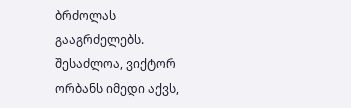ბრძოლას გააგრძელებს. შესაძლოა, ვიქტორ ორბანს იმედი აქვს,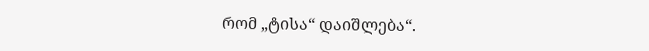რომ „ტისა“ დაიშლება“.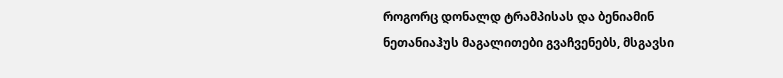როგორც დონალდ ტრამპისას და ბენიამინ ნეთანიაჰუს მაგალითები გვაჩვენებს, მსგავსი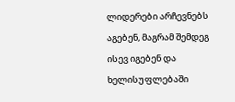ლიდერები არჩევნებს აგებენ, მაგრამ შემდეგ ისევ იგებენ და ხელისუფლებაში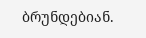ბრუნდებიან.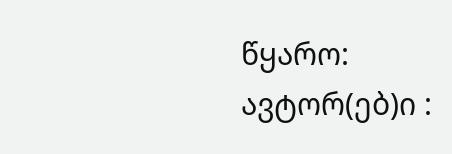წყარო:
ავტორ(ებ)ი :